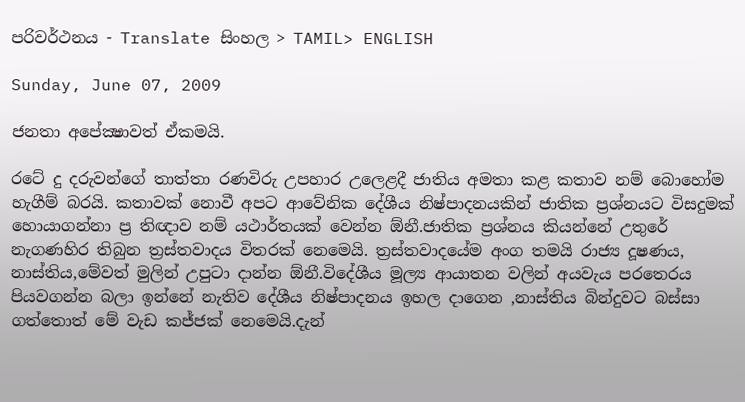පරිවර්ථනය - Translate සිංහල > TAMIL> ENGLISH

Sunday, June 07, 2009

ජනතා අපේක්‍ෂාවත් ඒකමයි.

රටේ දු දරුවන්ගේ තාත්තා රණවිරු උපහාර උලෙළදී ජාතිය අමතා කළ කතාව නම් බොහෝම හැගීම් බරයි. කතාවක් නොවී අපට ආවේනික දේශීය නිෂ්පාදනයකින් ජාතික ප්‍රශ්නයට විසදුමක් හොයාගන්නා ප්‍ර තිඥාව නම් යථාර්තයක් වෙන්න ඕනී.ජාතික ප්‍රශ්නය කියන්නේ උතුරේ නැගණහිර තිබුන ත්‍රස්තවාදය විතරක් නෙමෙයි. ත්‍රස්තවාදයේම අංග තමයි රාජ්‍ය දූෂණය, නාස්තිය,මේවත් මුලින් උපුටා දාන්න ඕනී.විදේශීය මූල්‍ය ආයාතන වලින් අයවැය පරතෙරය පියවගන්න බලා ඉන්නේ නැතිව දේශීය නිෂ්පාදනය ඉහල දාගෙන ,නාස්තිය බින්දුවට බස්සා ගත්තොත් මේ වැඩ කජ්ජක් නෙමෙයි.දැන්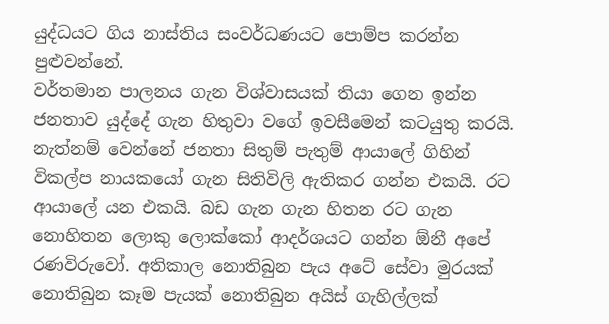යුද්ධයට ගිය නාස්තිය සංවර්ධණයට පොම්ප කරන්න පුළුවන්නේ.
වර්තමාන පාලනය ගැන විශ්වාසයක් තියා ගෙන ඉන්න ජනතාව යුද්දේ ගැන හිතුවා වගේ ඉවසීමෙන් කටයුතු කරයි. නැත්නම් වෙන්නේ ජනතා සිතුම් පැතුම් ආයාලේ ගිහින් විකල්ප නායකයෝ ගැන සිතිවිලි ඇතිකර ගන්න එකයි. රට ආයාලේ යන එකයි. බඩ ගැන ගැන හිතන රට ගැන නොහිතන ලොකු ලොක්කෝ ආදර්ශයට ගන්න ඕනී අපේ රණවිරුවෝ. අතිකාල නොතිබුන පැය අටේ සේවා මුරයක් නොතිබුන කෑම පැයක් නොතිබුන අයිස් ගැහිල්ලක්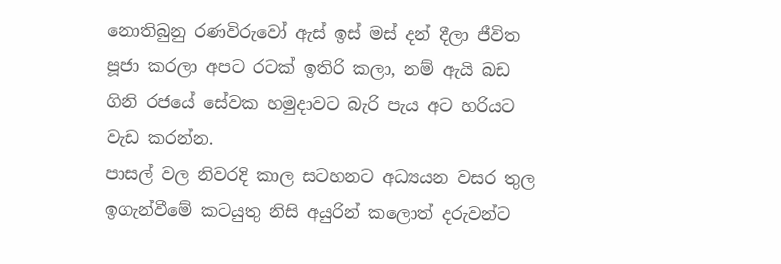නොතිබුනු රණවිරුවෝ ඇස් ඉස් මස් දන් දීලා ජීවිත පූජා කරලා අපට රටක් ඉතිරි කලා, නම් ඇයි බඩ ගිනි රජයේ සේවක හමුදාවට බැරි පැය අට හරියට වැඩ කරන්න.
පාසල් වල නිවරදි කාල සටහනට අධ්‍යයන වසර තුල ඉගැන්වීමේ කටයුතු නිසි අයුරින් කලොත් දරුවන්ට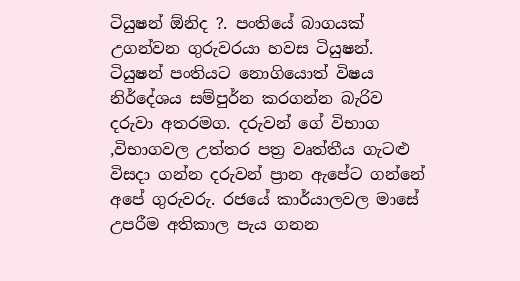ටියුෂන් ඕනිද ?. පංතියේ බාගයක් උගන්වන ගුරුවරයා හවස ටියුෂන්. ටියුෂන් පංතියට නොගියොත් විෂය නිර්දේශය සම්පුර්න කරගන්න බැරිව දරුවා අතරමග. දරුවන් ගේ විභාග ,විභාගවල උත්තර පත්‍ර වෘත්තීය ගැටළු විසදා ගන්න දරුවන් ප්‍රාන ඇපේට ගන්නේ අපේ ගුරුවරු. රජයේ කාර්යාලවල මාසේ උපරීම අතිකාල පැය ගනන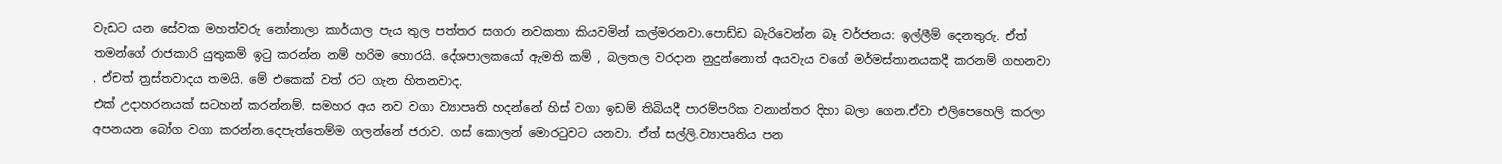වැඩට යන සේවක මහත්වරු නෝනාලා කාර්යාල පැය තුල පත්තර සගරා නවකතා කියවමින් කල්මරනවා.පොඩ්ඩ බැරිවෙන්න බෑ වර්ජනය: ඉල්ලීම් දෙනතුරු. ඒත් තමන්ගේ රාජකාරි යුතුකම් ඉටු කරන්න නම් හරිම හොරයි. දේශපාලකයෝ ඇමති කම් , බලතල වරදාන නුදුන්නොත් අයවැය වගේ මර්මස්තානයකදී කරනම් ගහනවා . ඒචත් ත්‍රස්තවාදය තමයි. මේ එකෙක් වත් රට ගැන හිතනවාද.
එක් උදාහරනයක් සටහන් කරන්නම්. සමහර අය නව වගා ව්‍යාපෘති හදන්නේ හිස් වගා ඉඩම් තිබියදී පාරම්පරික වනාන්තර දිහා බලා ගෙන.ඒවා එලිපෙහෙලි කරලා අපනයන බෝග වගා කරන්න.දෙපැත්තෙම්ම ගලන්නේ ජරාව. ගස් කොලන් මොරටුවට යනවා. ඒත් සල්ලි.ව්‍යාපෘතිය පන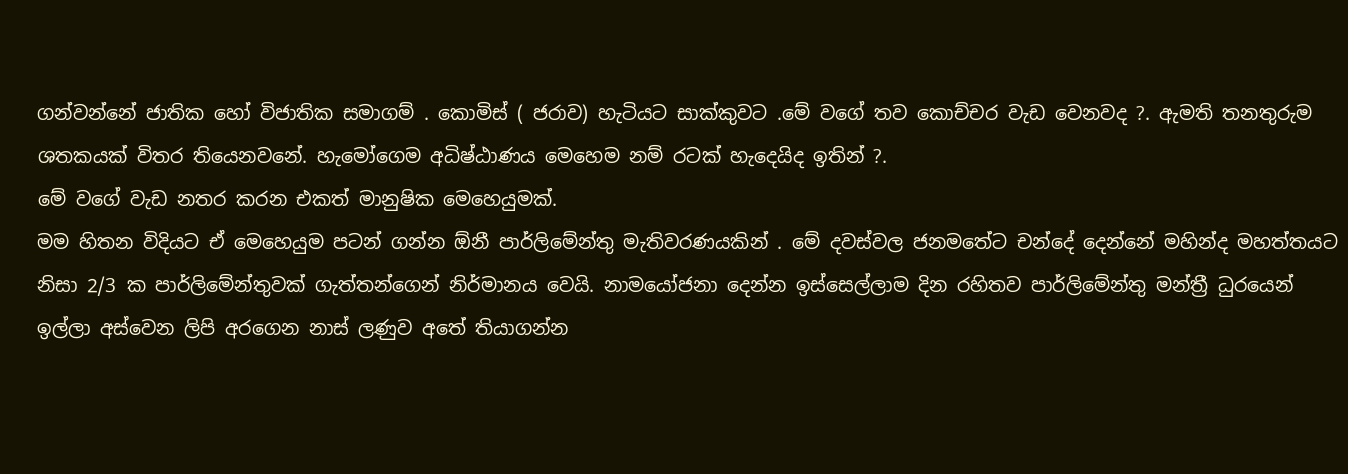ගන්වන්නේ ජාතික හෝ විජාතික සමාගම් . කොමිස් ( ජරාව) හැටියට සාක්කුවට .මේ වගේ තව කොච්චර වැඩ වෙනවද ?. ඇමති තනතුරුම ශතකයක් විතර තියෙනවනේ. හැමෝගෙම අධිෂ්ඨාණය මෙහෙම නම් රටක් හැදෙයිද ඉතින් ?.
මේ වගේ වැඩ නතර කරන එකත් මානුෂික මෙහෙයුමක්.
මම හිතන විදියට ඒ මෙහෙයුම පටන් ගන්න ඕනී පාර්ලිමේන්තු මැතිවරණයකින් . මේ දවස්වල ජනමතේට චන්දේ දෙන්නේ මහින්ද මහත්තයට නිසා 2/3 ක පාර්ලිමේන්තුවක් ගැත්තන්ගෙන් නිර්මානය වෙයි. නාමයෝජනා දෙන්න ඉස්සෙල්ලාම දින රහිතව පාර්ලිමේන්තු මන්ත්‍රී ධුරයෙන් ඉල්ලා අස්වෙන ලිපි අරගෙන නාස් ලණුව අතේ තියාගන්න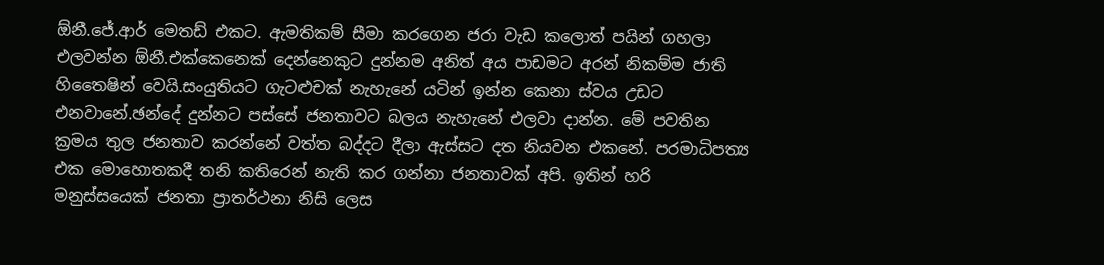ඕනී.ජේ.ආර් මෙතඩ් එකට. ඇමතිකම් සීමා කරගෙන ජරා වැඩ කලොත් පයින් ගහලා එලවන්න ඕනී.එක්කෙනෙක් දෙන්නෙකුට දුන්නම අනිත් අය පාඩමට අරන් නිකම්ම ජාති හිතෛෂින් වෙයි.සංයුතියට ගැටළුචක් නැහැනේ යටින් ඉන්න කෙනා ස්වය උඩට එනවානේ.ඡන්දේ දුන්නට පස්සේ ජනතාවට බලය නැහැනේ එලවා දාන්න. මේ පවතින ක්‍රමය තුල ජනතාව කරන්නේ වත්ත බද්දට දීලා ඇස්සට දත නියවන එකනේ. පරමාධිපත්‍ය එක මොහොතකදී තනි කතිරෙන් නැති කර ගන්නා ජනතාවක් අපි. ඉතින් හරි මනුස්සයෙක් ජනතා ප්‍රාතර්ථනා නිසි ලෙස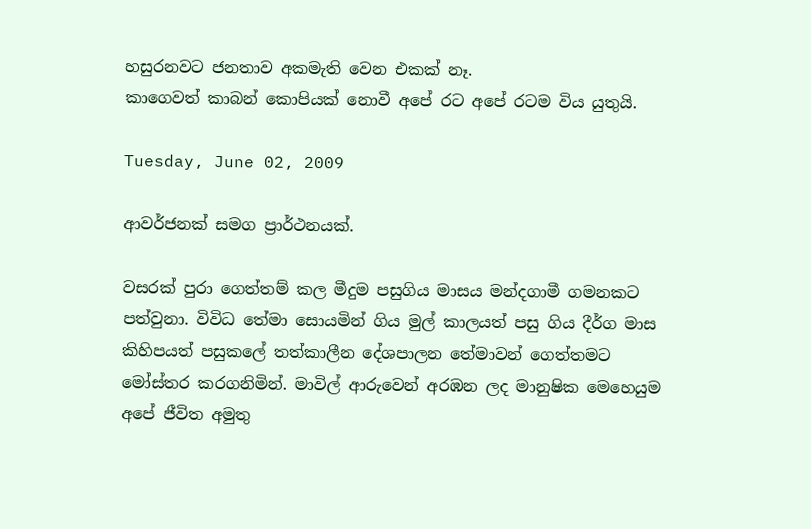හසුරනවට ජනතාව අකමැති වෙන එකක් නෑ.
කාගෙවත් කාබන් කොපියක් නොවී අපේ රට අපේ රටම විය යුතුයි.

Tuesday, June 02, 2009

ආවර්ජනක් සමග ප්‍රාර්ථනයක්.

වසරක් පුරා ගෙත්තම් කල මීදුම පසුගිය මාසය මන්දගාමී ගමනකට පත්වුනා. විවිධ තේමා සොයමින් ගිය මුල් කාලයත් පසු ගිය දීර්ග මාස කිහිපයත් පසුකලේ තත්කාලීන දේශපාලන තේමාවන් ගෙත්තමට මෝස්තර කරගනිමින්. මාවිල් ආරුවෙන් අරඹන ලද මානුෂික මෙහෙයුම අපේ ජීවිත අමුතු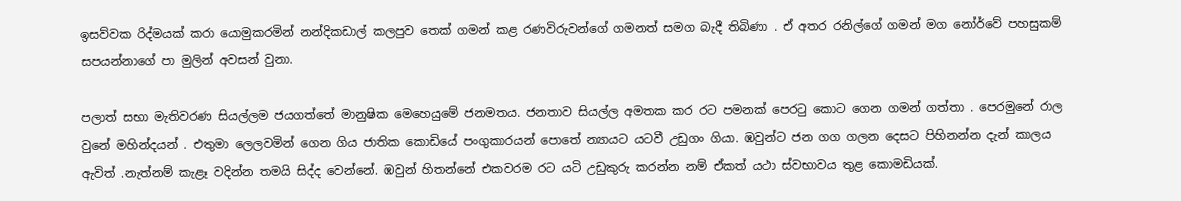ඉසව්වක රිද්මයක් කරා යොමුකරමින් නන්දිකඩාල් කලපුව තෙක් ගමන් කළ රණවිරුවන්ගේ ගමනත් සමග බැදී තිබිණා . ඒ අතර රනිල්ගේ ගමන් මග නෝර්වේ පහසුකම් සපයන්නාගේ පා මුලින් අවසන් වුනා.

පලාත් සභා මැතිවරණ සියල්ලම ජයගත්තේ මානුෂික මෙහෙයුමේ ජනමතය. ජනතාව සියල්ල අමතක කර රට පමනක් පෙරටු කොට ගෙන ගමන් ගත්තා . පෙරමුනේ රාල වුනේ මහින්දයන් . එතුමා ලෙලවමින් ගෙන ගිය ජාතික කොඩියේ පංගුකාරයන් පොතේ න්‍යායට යටවී උඩුගං ගියා. ඹවුන්ට ජන ගග ගලන දෙසට පිහිනන්න දැන් කාලය ඇවිත් .නැත්නම් කැළෑ වදින්න තමයි සිද්ද වෙන්නේ. ඹවුන් හිතන්නේ එකවරම රට යටි උඩුකුරු කරන්න නම් ඒකත් යථා ස්වභාවය තුළ කොමඩියක්.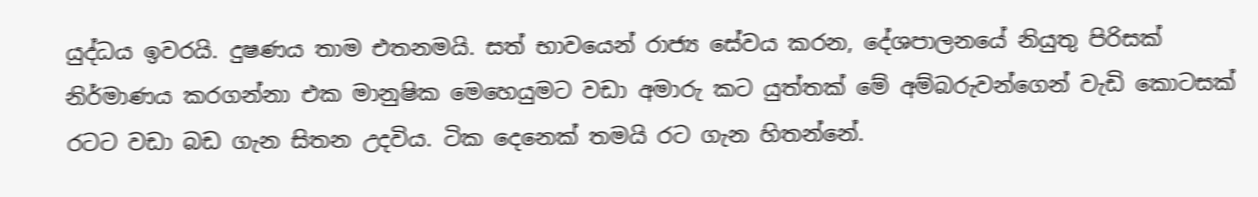යුද්ධය ඉවරයි. දුෂණය තාම එතනමයි. සත් භාවයෙන් රාජ්‍ය සේවය කරන, දේශපාලනයේ නියුතු පිරිසක් නිර්මාණය කරගන්නා එක මානුෂික මෙහෙයුමට වඩා අමාරු කට යුත්තක් මේ අම්බරුවන්ගෙන් වැඩි කොටසක් රටට වඩා බඩ ගැන සිතන උදවිය. ටික දෙනෙක් තමයි රට ගැන හිතන්නේ.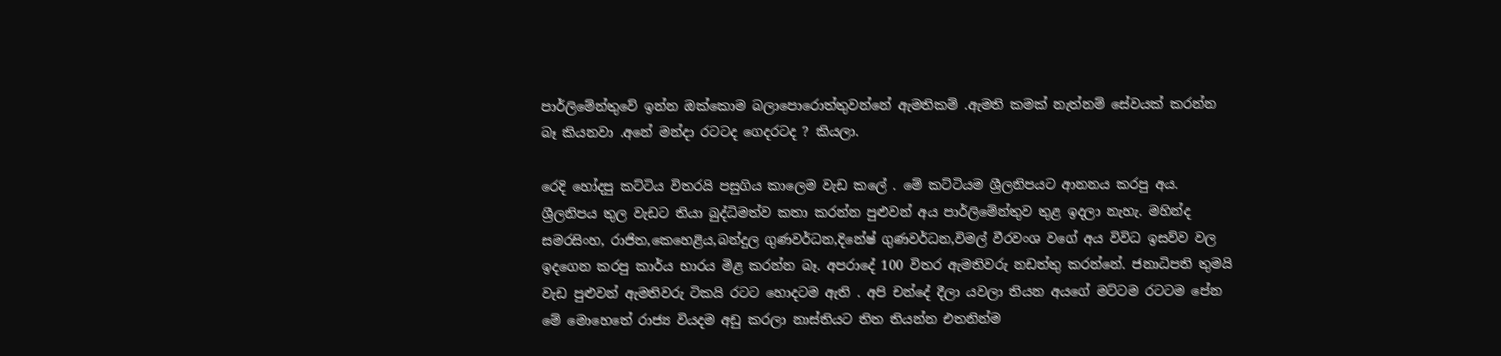පාර්ලිමේන්තුවේ ඉන්න ඔක්කොම බලාපොරොත්තුවන්නේ ඇමතිකම් .ඇමති කමක් නැත්නම් සේවයක් කරන්න බෑ කියනවා .අනේ මන්දා රටටද ගෙදරටද ? කියලා.

රෙදි හෝදපු කට්ටිය විතරයි පසුගිය කාලෙම වැඩ කලේ . මේ කට්ටියම ශ්‍රීලනිපයට ආනනය කරපු අය. ශ්‍රීලනිපය තුල වැඩට තියා බුද්ධිමත්ව කතා කරන්න පුළුවන් අය පාර්ලිමේන්තුව තුළ ඉදලා නැහැ. මහින්ද සමරසිංහ, රාජිත,කෙහෙළිය,බන්දුල ගුණවර්ධන,දිනේෂ් ගුණවර්ධන,විමල් වීරවංශ වගේ අය විවිධ ඉසව්ව වල ඉදගෙන කරපු කාර්ය භාරය මිළ කරන්න බෑ. අපරාදේ 100 විතර ඇමතිවරු නඩත්තු කරන්නේ. ජනාධිපති තුමයි වැඩ පුළුවන් ඇමතිවරු ටිකයි රටට හොදටම ඇති . අපි චන්දේ දීලා යවලා තියන අයගේ මට්ටම රටටම පේන මේ මොහෙතේ රාජ්‍ය වියදම අඩු කරලා නාස්තියට තිත තියන්න එතනින්ම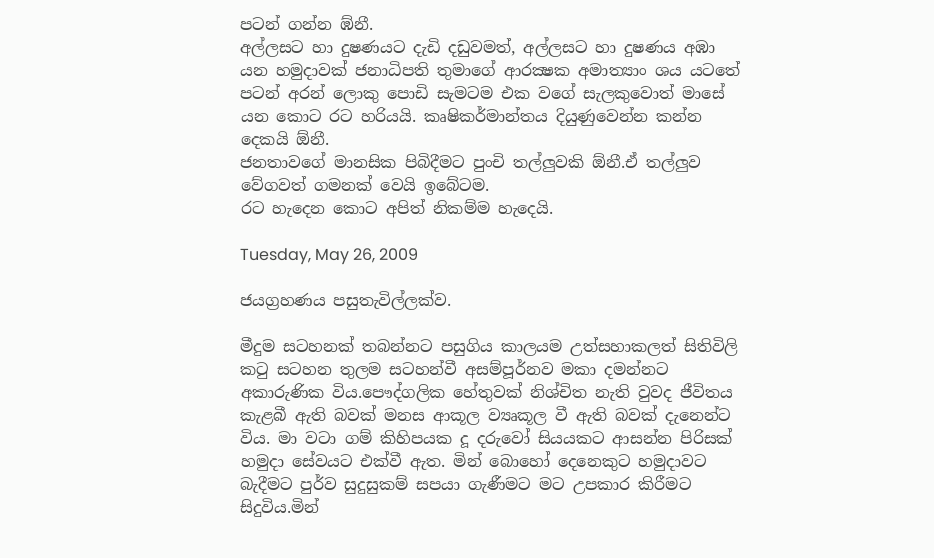පටන් ගන්න ඹ්නී.
අල්ලසට හා දුෂණයට දැඩි දඩුවමත්, අල්ලසට හා දුෂණය අඹා යන හමුදාවක් ජනාධිපති තුමාගේ ආරක්‍ෂක අමාත්‍යාං ශය යටතේ පටන් අරන් ලොකු පොඩි සැමටම එක වගේ සැලකුවොත් මාසේ යන කොට රට හරියයි. කෘෂිකර්මාන්තය දියුණුවෙන්න කන්න දෙකයි ඕනී.
ජනතාවගේ මානසික පිබිදීමට පුංචි තල්ලුවකි ඕනී.ඒ තල්ලුව වේගවත් ගමනක් වෙයි ඉබේටම.
රට හැදෙන කොට අපිත් නිකම්ම හැදෙයි.

Tuesday, May 26, 2009

ජයග්‍රහණය පසුතැවිල්ලක්ව.

මීදුම සටහනක් තබන්නට පසුගිය කාලයම උත්සහාකලත් සිතිවිලි කටු සටහන තුලම සටහන්වී අසම්පූර්නව මකා දමන්නට අකාරුණික විය.පෞද්ගලික හේතුවක් නිශ්චිත නැති වුවද ජීවිතය කැළබී ඇති බවක් මනස ආකූල ව්‍යෘකූල වී ඇති බවක් දැනෙන්ට විය. මා වටා ගම් කිහිපයක දූ දරුවෝ සියයකට ආසන්න පිරිසක් හමුදා සේවයට එක්වී ඇත. මින් බොහෝ දෙනෙකුට හමුදාවට බැදීමට පුර්ව සුදුසුකම් සපයා ගැණීමට මට උපකාර කිරීමට සිදුවිය.මින්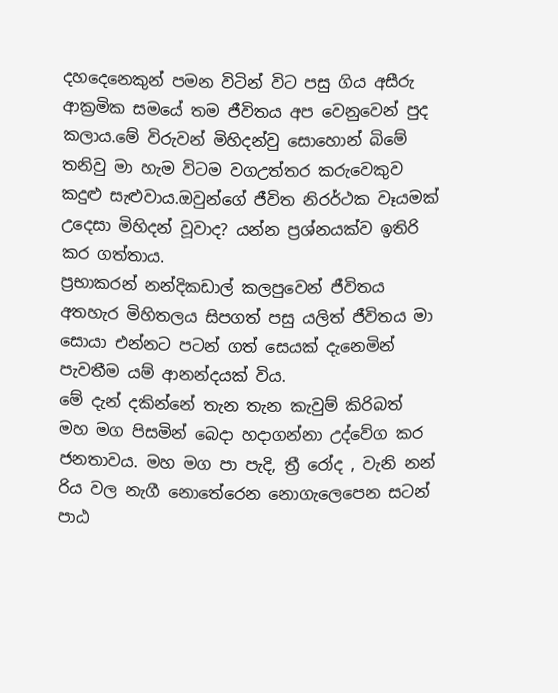දහදෙනෙකුන් පමන විටින් විට පසු ගිය අසීරු ආක්‍රමික සමයේ තම ජීවිතය අප වෙනුවෙන් පුද කලාය.මේ විරුවන් මිහිදන්වු සොහොන් බිමේ තනිවු මා හැම විටම වගඋත්තර කරුවෙකුව කදුළු සැළුවාය.ඔවුන්ගේ ජීවිත නිරර්ථක වෑයමක් උදෙසා මිහිදන් වූවාද? යන්න ප්‍රශ්නයක්ව ඉතිරි කර ගත්තාය.
ප්‍රභාකරන් නන්දිකඩාල් කලපුවෙන් ජීවිතය අතහැර මිහිතලය සිපගත් පසු යලිත් ජීවිතය මා සොයා එන්නට පටන් ගත් සෙයක් දැනෙමින් පැවතීම යම් ආනන්දයක් විය.
මේ දැන් දකින්නේ තැන තැන කැවුම් කිරිබත් ‍ මහ මග පිසමින් බෙදා හදාගන්නා උද්වේග කර ජනතාවය. මහ මග පා පැදි, ත්‍රී රෝද , වැනි නන් රිය වල නැගී නොතේරෙන නොගැලෙපෙන සටන් පාඨ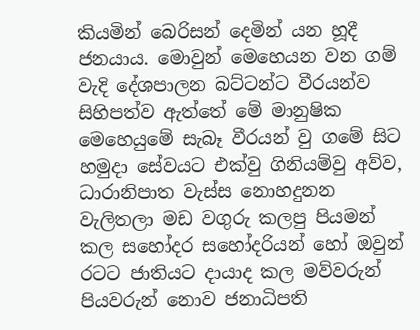කියමින් බෙරිසන් දෙමින් යන හූදී ජනයාය. මොවුන් මෙහෙයන වන ගම් වැදි දේශපාලන බට්ටන්ට වීරයන්ව සිහිපත්ව ඇත්තේ මේ මානුෂික මෙහෙයුමේ සැබෑ වීරයන් වු ගමේ සිට හමුදා සේවයට එක්වු ගිනියම්වු අව්ව, ධාරානිපාත වැස්ස නොහදුනන වැලිතලා මඩ වගුරු කලපු පියමන් කල සහෝදර සහෝදරියන් හෝ ඔවුන් රටට ජාතියට දායාද කල මව්වරුන් පියවරුන් නොව ජනාධිපති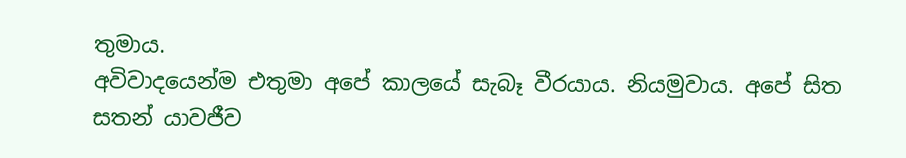තුමාය.
අවිවාදයෙන්ම එතුමා අපේ කාලයේ සැබෑ වීරයාය. නියමුවාය. අපේ සිත සතන් යාවජීව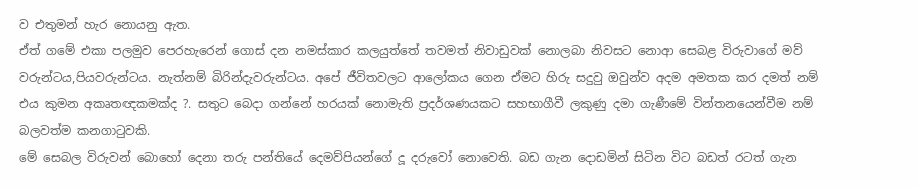ව එතුමන් හැර නොයනු ඇත.
ඒත් ගමේ එකා පලමුව පෙරහැරෙන් ගොස් දන නමස්කාර කලයුත්තේ තවමත් නිවාඩුවක් නොලබා නිවසට නොආ සෙබළ විරුවාගේ මව් වරුන්ටය,පියවරුන්ටය. නැත්නම් බිරින්දැවරුන්ටය. අපේ ජීවිතවලට ආලෝකය ගෙන ඒමට හිරු සදුවු ඔවුන්ව අදම අමතක කර දමත් නම් එය කුමන අකෘතඥකමක්ද ?. සතුට බෙදා ගන්නේ හරයක් නොමැති ප්‍රදර්ශණයකට සහභාගීවී ලකුණු දමා ගැණීමේ වින්තනයෙන්වීම නම් බලවත්ම කනගාටුවකි.
මේ සෙබල විරුවන් බොහෝ දෙනා තරු පන්තියේ දෙමව්පියන්ගේ දූ දරුවෝ නොවෙති. බඩ ගැන දොඩමින් සිටින විට බඩත් රටත් ගැන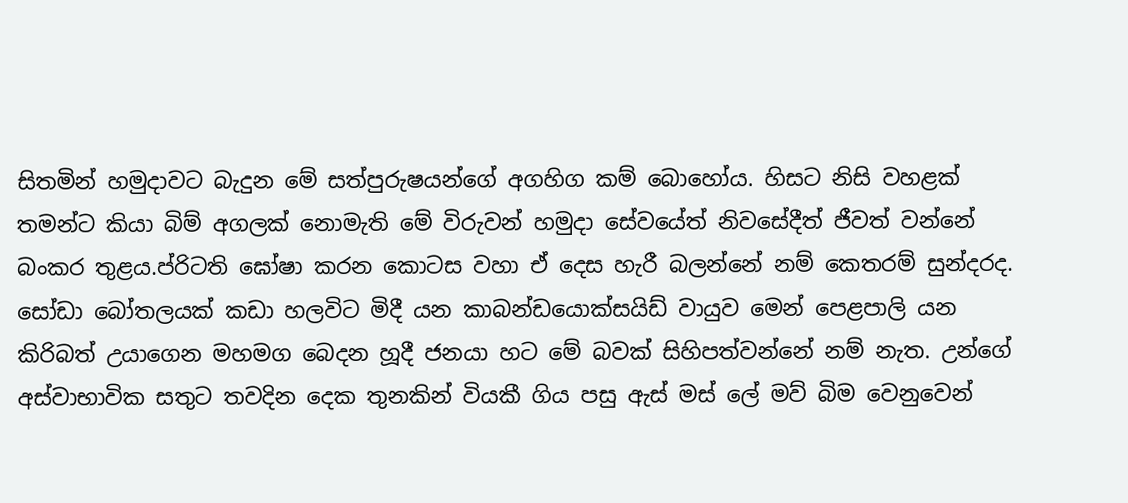සිතමින් හමුදාවට බැදුන මේ සත්පුරුෂයන්ගේ අගහිග කම් බොහෝය. හිසට නිසි වහළක් තමන්ට කියා බිම් අගලක් නොමැති මේ විරුවන් හමුදා සේවයේත් නිවසේදීත් ජීවත් වන්නේ බංකර තුළය.ප්රිටති ඝෝෂා කරන කොටස වහා ඒ දෙස හැරී බලන්නේ නම් කෙතරම් සුන්දරද.
සෝඩා බෝතලයක් කඩා හලවිට මිදී යන කාබන්ඩයොක්සයිඩ් වායුව මෙන් පෙළපාලි යන කිරිබත් උයාගෙන මහමග බෙදන හූදී ජනයා හට මේ බවක් සිහිපත්වන්නේ නම් නැත. උන්ගේ අස්වාභාවික සතුට තවදින දෙක තුනකින් වියකී ගිය පසු ඇස් මස් ලේ මව් බිම වෙනුවෙන්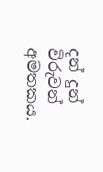දන් දුන් විරුවන් අමතකය.